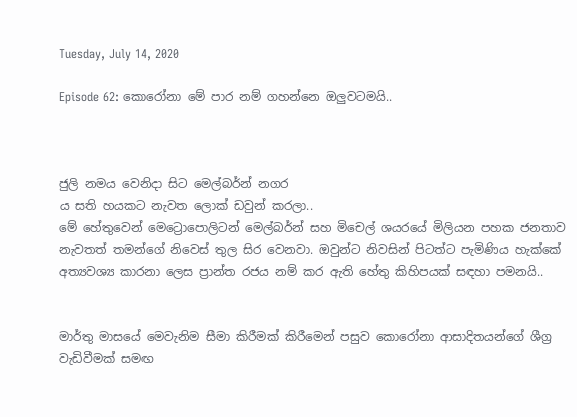Tuesday, July 14, 2020

Episode 62: කොරෝනා මේ පාර නම් ගහන්නෙ ඔලුවටමයි..



ජුලි නමය වෙනිදා සිට මෙල්බර්න් නගර
ය සති හයකට නැවත ලොක් ඩවුන් කරලා..
මේ හේතුවෙන් මෙට්‍රොපොලිටන් මෙල්බර්න් සහ මිචෙල් ශයර‍යේ මිලියන පහක ජනතාව නැවතත් තමන්ගේ නිවෙස් තුල සි‍ර වෙනවා. ඔවුන්ට නිවසින් පිටත්ට පැමිණිය හැක්කේ  අත්‍යවශ්‍ය කාරනා ලෙස ප්‍රාන්ත රජය නම් කර ඇති හේතු කිහිපයක් සඳහා පමනයි..


මාර්තු මාසයේ මෙවැනිම සීමා කිරීමක් කිරීමෙන් පසුව කොරෝනා ආසාදිතයන්ගේ ශීග්‍ර වැඩිවීමක් සමඟ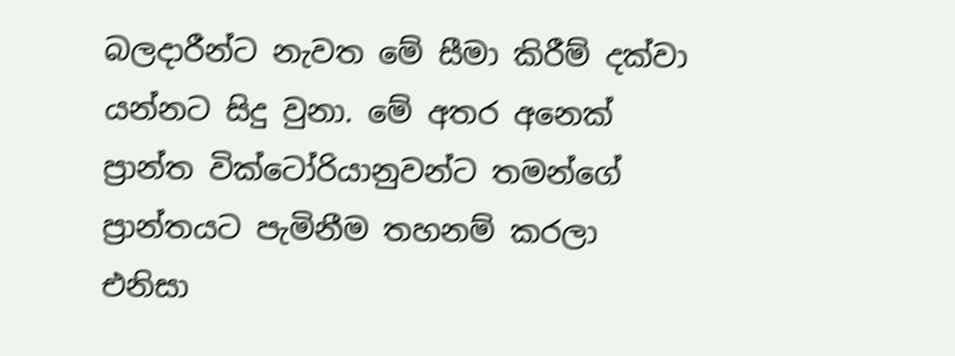බලදාරීන්ට නැවත මේ සීමා කිරීම් දක්වා යන්නට සිදු වුනා. මේ අතර අනෙක් ප්‍රාන්ත වික්ටෝරියානුවන්ට තමන්ගේ ප්‍රාන්තයට පැමිනීම තහනම් කරලා
එනිසා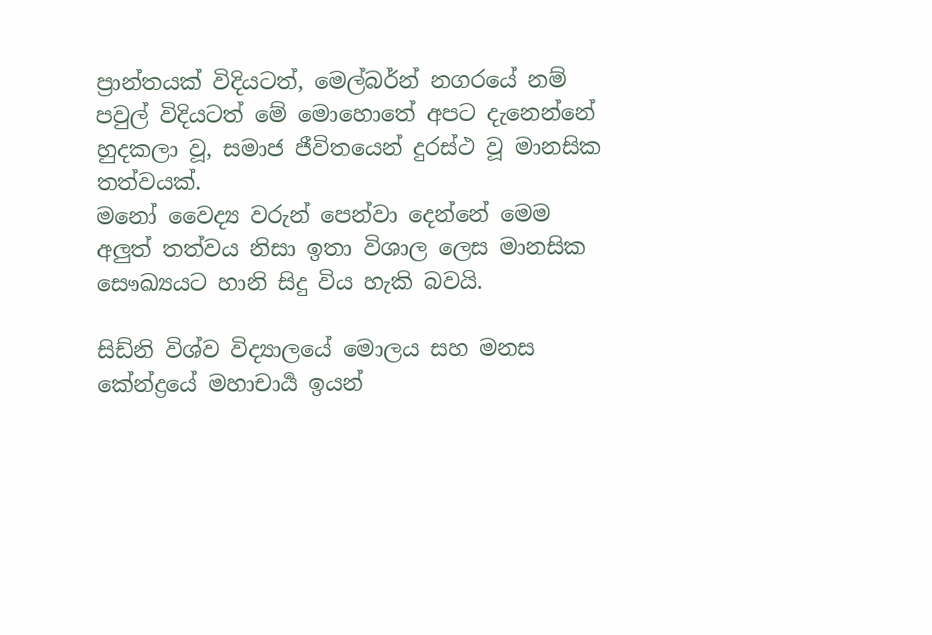ප්‍රාන්තයක් විදියටත්, මෙල්බර්න් නගරයේ නම් පවුල් විදියටත් මේ මොහොතේ අපට දැනෙන්නේ හුදකලා වූ, සමාජ ජීවිතයෙන් දුරස්ථ වූ මානසික තත්වයක්.
මනෝ වෛද්‍ය වරුන් පෙන්වා දෙන්නේ මෙම අලුත් තත්වය නිසා ඉතා විශාල ලෙස මානසික සෞඛ්‍යයට හානි සිදු විය හැකි බවයි.

සිඩ්නි විශ්ව විද්‍යාලයේ මොලය සහ මනස කේන්ද්‍රයේ මහාචාර්‍ය ඉයන්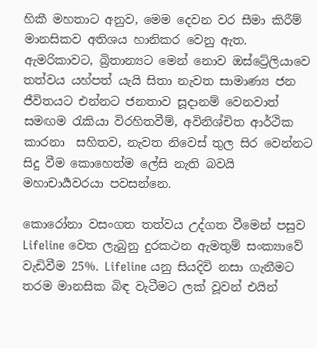හිකී මහතාට අනුව, මෙම දෙවන වර සීමා කිරීම් මානසිකව අතිශය හානිකර වෙනු ඇත. ඇමරිකාවට, බ්‍රිතාන්‍යට මෙන් නොව ඔස්ට්‍රේලියාවෙ තත්වය යහ්පත් යැයි සිතා නැවත සාමාණ්‍ය ජන ජීවිතයට එන්නට ජනතාව සූදානම් වෙනවාත් සමඟම රැකියා විරහිතවීම්, අවිනිශ්චිත ආර්ථික කාරනා  සහිතව, නැවත නිවෙස් තුල සිර වෙන්නට සිදු වීම කොහෙත්ම ලේසි නැති බවයි මහාචාර්‍යවරයා පවසන්නෙ.

කොරෝනා වසංගත තත්වය උද්ගත වීමෙන් පසුව Lifeline වෙත ලැබුනු දුරකථන ඇමතුම් සංක්‍යාවේ වැඩිවීම 25%. Lifeline යනු සියදිවි නසා ගැනීමට තරම මානසික බිඳ වැටීමට ලක් වූවන් එයින්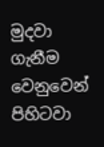මුදවා ගැනීම වෙනුවෙන් පිහිටවා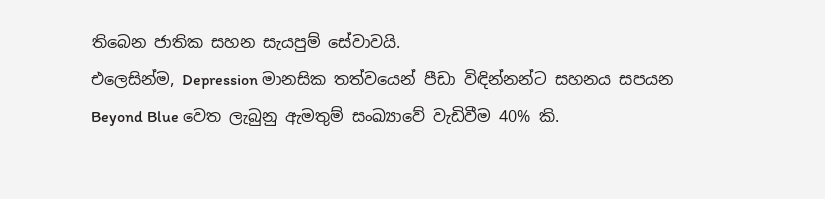තිබෙන ජාතික සහන සැයපුම් සේවාවයි.
එලෙසින්ම, Depression මානසික තත්ව‍යෙන් පීඩා විඳින්නන්ට සහනය සපයන Beyond Blue වෙත ලැබුනු ඇමතුම් සංඛ්‍යාවේ වැඩිවීම 40% කි.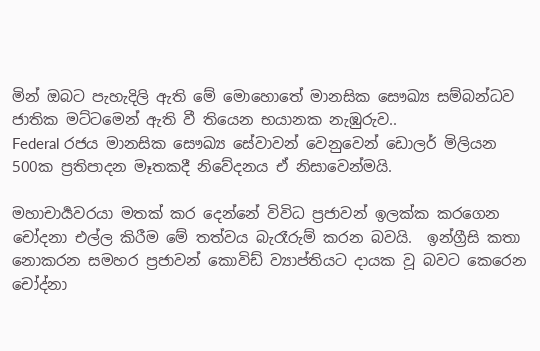මින් ඔබට පැහැදිලි ඇති මේ මොහොතේ මානසික සෞඛ්‍ය සම්බන්ධව ජාතික මට්ටමෙන් ඇති වී තියෙන භයානක නැඹුරුව..
Federal රජය මානසික සෞඛ්‍ය සේවාවන් වෙනුවෙන් ඩොලර් මිලියන 500ක ප්‍රතිපාදන මෑතකදී නිවේදනය ඒ නිසාවෙන්මයි.

මහාචාර්‍යවරයා මතක් කර දෙන්නේ විවිධ ප්‍රජාවන් ඉලක්ක කරගෙන චෝදනා එල්ල කිරීම මේ තත්වය බැරෑරුම් කරන බවයි.  ඉන්ග්‍රීසි කතා නොකරන සමහර ප්‍රජාවන් කොවිඩ් ව්‍යාප්තියට දායක වූ බවට කෙරෙන චෝද්නා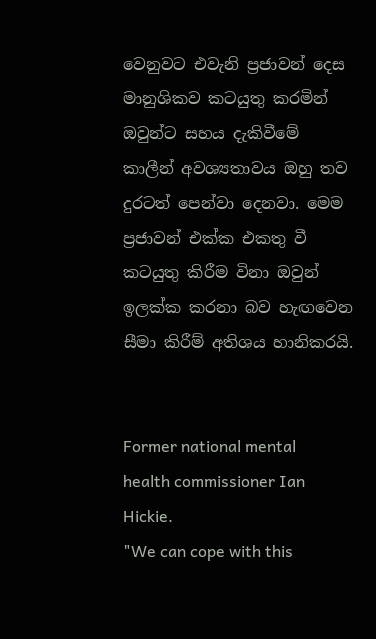වෙනුවට එවැනි ප්‍රජාවන් දෙස මානුශිකව කටයුතු කරමින් ඔවුන්ට සහය දැකිවීමේ කාලීන් අවශ්‍යතාවය ඔහු තව දුරටත් පෙන්වා දෙනවා. මෙම ප්‍රජාවන් එක්ක එකතු වී කටයුතු කිරීම විනා ඔවුන් ඉලක්ක කරනා බව හැඟවෙන සීමා කිරීම් අතිශය හානිකරයි.


Former national mental health commissioner Ian Hickie.
"We can cope with this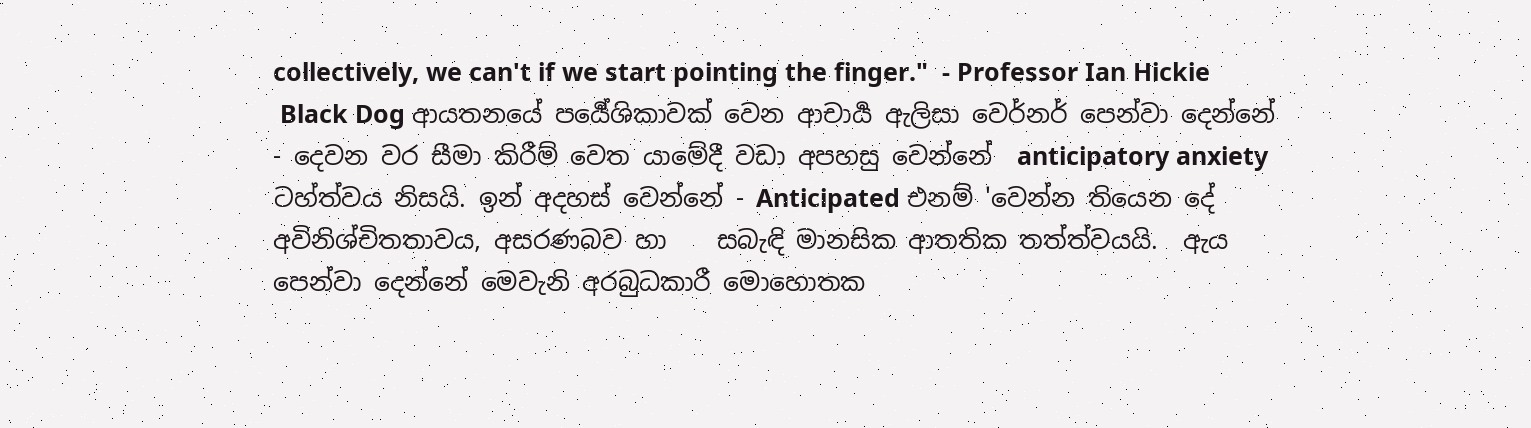collectively, we can't if we start pointing the finger."  - Professor Ian Hickie
 Black Dog ආයතනයේ පර්‍යේශිකාවක් වෙන ආචාර්‍ය ඇලිසා වෙර්නර් පෙන්වා දෙන්නේ - දෙවන වර සීමා කිරීම් වෙත යාමේදී වඩා අපහසු වෙන්නේ  anticipatory anxiety ටහ්ත්වය නිසයි. ඉන් අදහස් වෙන්නේ - Anticipated එනම් 'වෙන්න තියෙන දේ අවිනිශ්චිතතාවය, අසරණබව හා    සබැඳි මානසික ආතතික තත්ත්වයයි.  ඇය පෙන්වා දෙන්නේ මෙවැනි අරබුධකාරී මොහොතක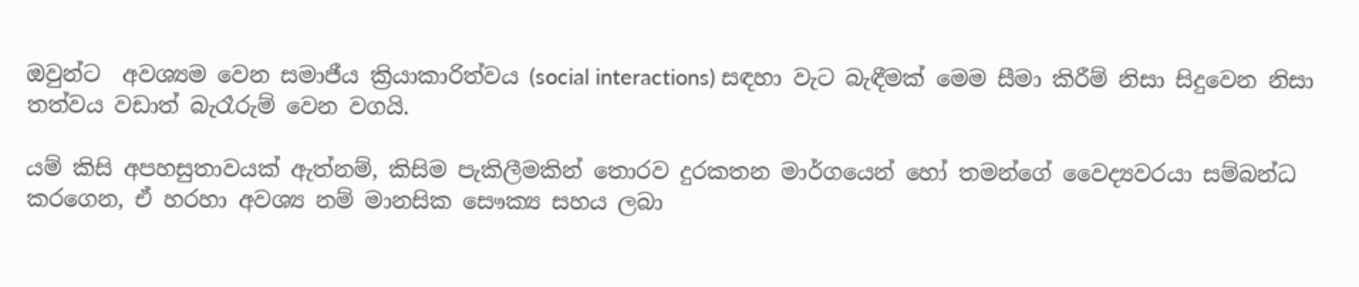ඔවුන්ට  අවශ්‍යම වෙන සමාජීය ක්‍රියාකාරිත්වය (social interactions) සඳහා වැට බැඳීමක් මෙම සීමා කිරීම් නිසා සිදුවෙන නිසා තත්වය වඩාත් බැරෑරුම් වෙන වගයි.

යම් කිසි අපහසුතාවයක් ඇත්නම්, කිසිම පැකිලීමකින් තොරව දුරකතන මාර්ගයෙන් හෝ තමන්ගේ වෛද්‍යවරයා සම්බන්ධ කරගෙන, ඒ හරහා අවශ්‍ය නම් මානසික සෞක්‍ය සහය ලබා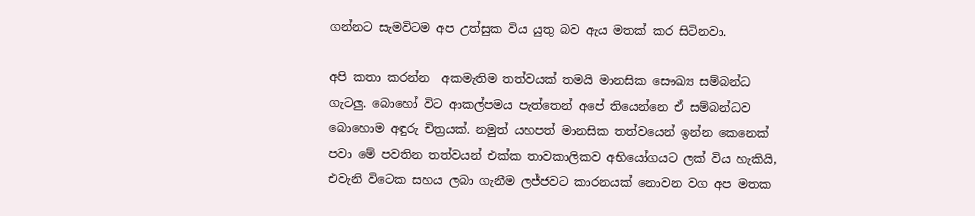ගන්නට සැමවිටම අප උත්සුක විය යුතු බව ඇය මතක් කර සිටිනවා.

අපි කතා කරන්න  අකමැතිම තත්වයක් තමයි මානසික සෞඛ්‍ය සම්බන්ධ ගැටලු. බොහෝ විට ආකල්පමය පැත්තෙන් අපේ තියෙන්නෙ ඒ සම්බන්ධව බොහොම අඳුරු චිත්‍රයක්. නමුත් යහපත් මානසික තත්වයෙන් ඉන්න කෙනෙක් පවා මේ පවතින තත්වයන් එක්ක තාවකාලිකව අභියෝගයට ලක් විය හැකියි, එවැනි විටෙක සහය ලබා ගැනීම ලජ්ජවට කාරනයක් නොවන වග අප මතක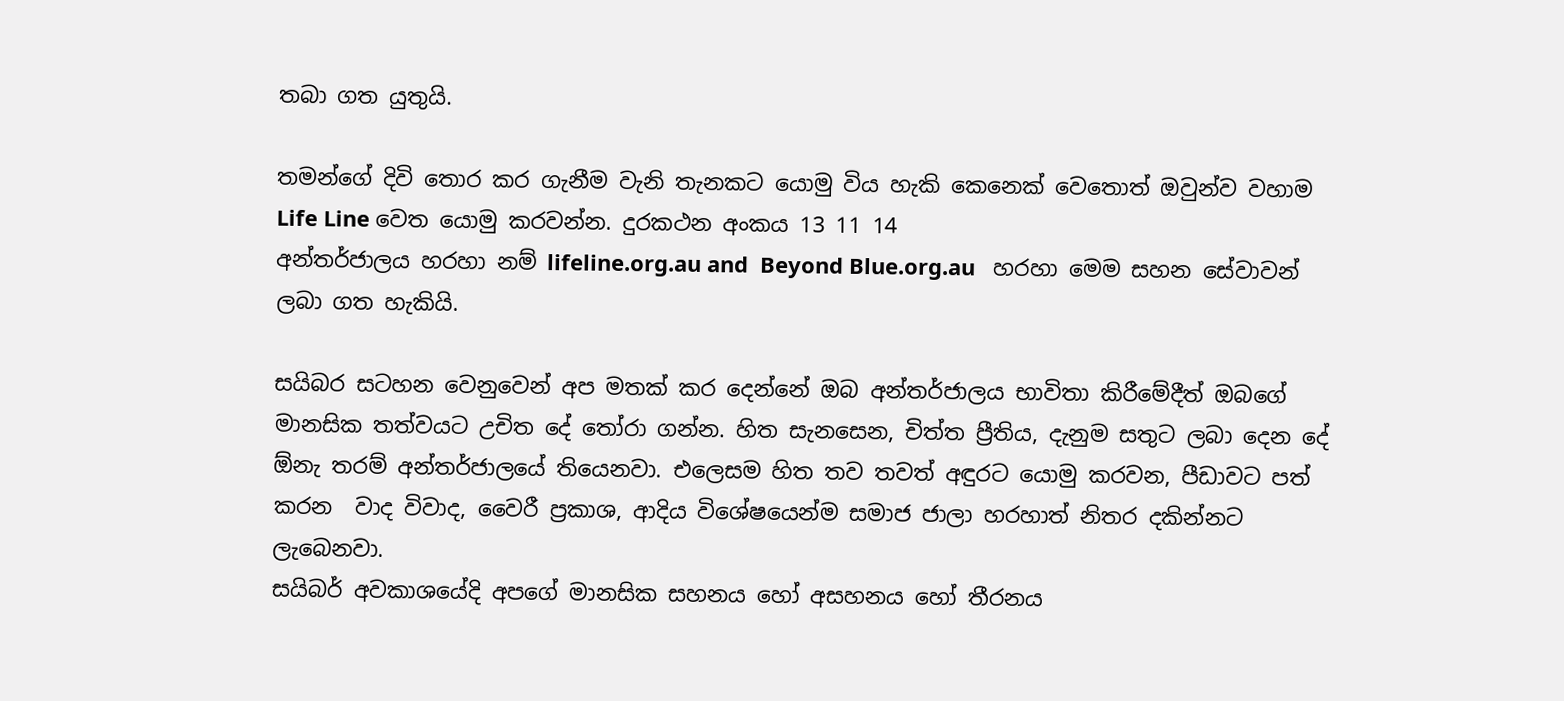තබා ගත යුතුයි.

තමන්ගේ දිවි තොර කර ගැනීම වැනි තැනකට යොමු විය හැකි කෙනෙක් වෙතොත් ඔවුන්ව වහාම Life Line වෙත යොමු කරවන්න. දුරකථන අංකය 13 11 14
අන්තර්ජාලය හරහා නම් lifeline.org.au and  Beyond Blue.org.au   හරහා මෙම සහන සේවාවන් ලබා ගත හැකියි.

සයිබර සටහන වෙනුවෙන් අප මතක් කර දෙන්නේ ඔබ අන්තර්ජාලය භාවිතා කිරීමේදීත් ඔබගේ මානසික තත්වයට උචිත දේ තෝරා ගන්න. හිත සැනසෙන, චිත්ත ප්‍රීතිය, දැනුම සතුට ලබා දෙන දේ ඕනැ තරම් අන්තර්ජාලයේ තියෙනවා. එලෙසම හිත තව තවත් අඳුරට යොමු කරවන, පීඩාවට පත් කරන  වාද විවාද, වෛරී ප්‍රකාශ, ආදිය විශේෂයෙන්ම සමාජ ජාලා හරහාත් නිතර දකින්නට ලැබෙනවා.
ස‍යිබර් අවකාශයේදි අපගේ මානසික සහනය හෝ අසහනය හෝ තීරනය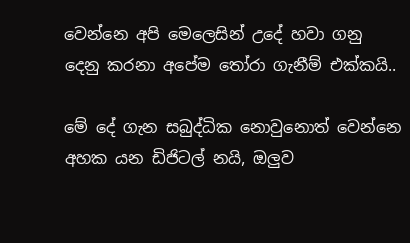වෙන්නෙ අපි මෙලෙසින් උදේ හවා ගනු දෙනු කරනා අපේම තෝරා ගැනීම් එක්කයි..

මේ දේ ගැන සබුද්ධික නොවුනොත් වෙන්නෙ  අහක යන ඩිජිටල් නයි, ඔලුව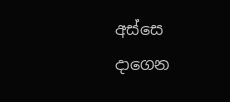අස්සෙ දාගෙන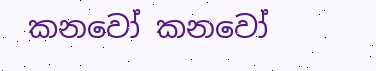කනවෝ කනවෝ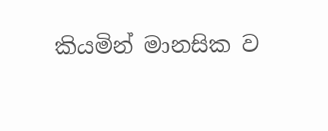කියමින් මානසික ව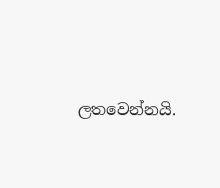ලතවෙන්නයි.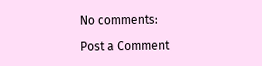No comments:

Post a Comment